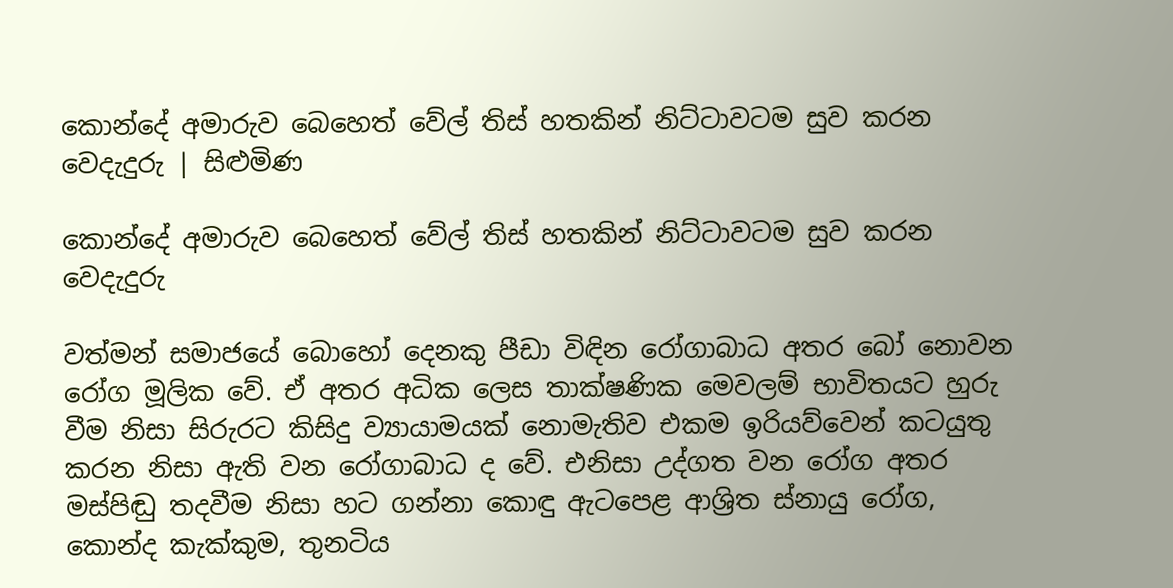කොන්දේ අමාරුව බෙහෙත් වේල් තිස් හතකින් නිට්ටාවටම සුව කරන වෙදැදුරු | සිළුමිණ

කොන්දේ අමාරුව බෙහෙත් වේල් තිස් හතකින් නිට්ටාවටම සුව කරන වෙදැදුරු

වත්මන් සමාජයේ බොහෝ දෙනකු පීඩා විඳින රෝගාබාධ අතර බෝ නොවන රෝග මූලික වේ. ඒ අතර අධික ලෙස තාක්ෂණික මෙවලම් භාවිතයට හුරු වීම නිසා සිරුරට කිසිදු ව්‍යායාමයක් නොමැතිව එකම ඉරියව්වෙන් කටයුතු කරන නිසා ඇති වන රෝගාබාධ ද වේ. එනිසා උද්ගත වන රෝග අතර මස්පිඬු තදවීම නිසා හට ගන්නා කොඳු ඇටපෙළ ආශ්‍රිත ස්නායු රෝග, කොන්ද කැක්කුම, තුනටිය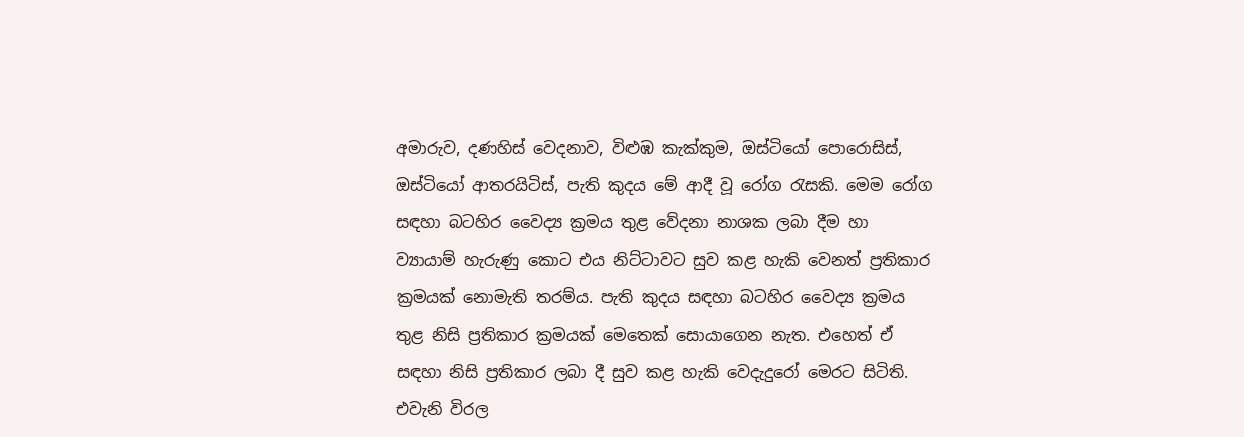අමාරුව, දණහිස් වෙදනාව, විළුඹ කැක්කුම, ඔස්ටියෝ පොරොසිස්, ඔස්ටියෝ ආතරයිටිස්, පැති කුදය මේ ආදී වූ රෝග රැසකි. මෙම රෝග සඳහා බටහිර වෛද්‍ය ක්‍රමය තුළ වේදනා නාශක ලබා දීම හා ව්‍යායාම් හැරුණු කොට එය නිට්ටාවට සුව කළ හැකි වෙනත් ප්‍රතිකාර ක්‍රමයක් නොමැති තරම්ය. පැති කුදය සඳහා බටහිර වෛද්‍ය ක්‍රමය තුළ නිසි ප්‍රතිකාර ක්‍රමයක් මෙතෙක් සොයාගෙන නැත. එහෙත් ඒ සඳහා නිසි ප්‍රතිකාර ලබා දී සුව කළ හැකි වෙදැදුරෝ මෙරට සිටිති. එවැනි විරල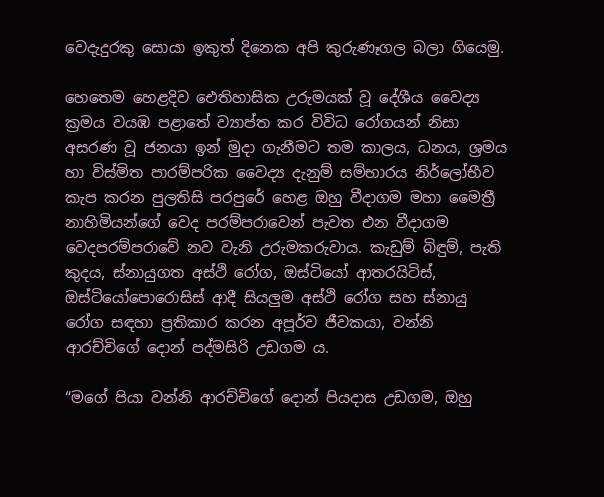වෙදැදුරකු සොයා ඉකුත් දිනෙක අපි කුරුණෑගල බලා ගියෙමු.

හෙතෙම හෙළදිව ඓතිහාසික උරුමයක් වූ දේශීය වෛද්‍ය ක්‍රමය වයඹ පළාතේ ව්‍යාප්ත කර විවිධ රෝගයන් නිසා අසරණ වූ ජනයා ඉන් මුදා ගැනීමට තම කාලය, ධනය, ශ්‍රමය හා විස්මිත පාරම්පරික වෛද්‍ය දැනුම් සම්භාරය නිර්ලෝභීව කැප කරන පුලතිසි පරපුරේ හෙළ ඔහු වීදාගම මහා මෛත්‍රී නාහිමියන්ගේ වෙද පරම්පරාවෙන් පැවත එන වීදාගම වෙදපරම්පරාවේ නව වැනි උරුමකරුවාය. කැඩුම් බිඳුම්, පැති කුදය, ස්නායුගත අස්ථි රෝග, ඔස්ටියෝ ආතරයිටිස්, ඔස්ටියෝපොරොසිස් ආදී සියලුම අස්ථි රෝග සහ ස්නායු රෝග සඳහා ප්‍රතිකාර කරන අපූර්ව ජීවකයා, වන්නි ආරච්චිගේ දොන් පද්මසිරි උඩගම ය.

“මගේ පියා වන්නි ආරච්චිගේ දොන් පියදාස උඩගම, ඔහු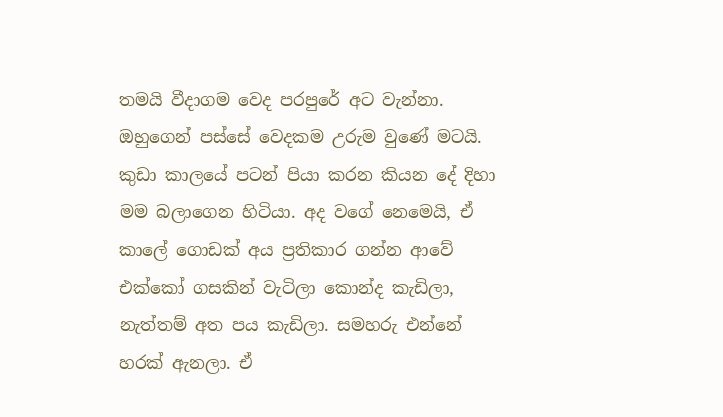තමයි වීදාගම වෙද පරපුරේ අට වැන්නා. ඔහුගෙන් පස්සේ වෙදකම උරුම වුණේ මටයි. කුඩා කාලයේ පටන් පියා කරන කියන දේ දිහා මම බලාගෙන හිටියා. අද වගේ නෙමෙයි, ඒ කාලේ ගොඩක් අය ප්‍රතිකාර ගන්න ආවේ එක්කෝ ගසකින් වැටිලා කොන්ද කැඩිලා, නැත්තම් අත පය කැඩිලා. සමහරු එන්නේ හරක් ඇනලා. ඒ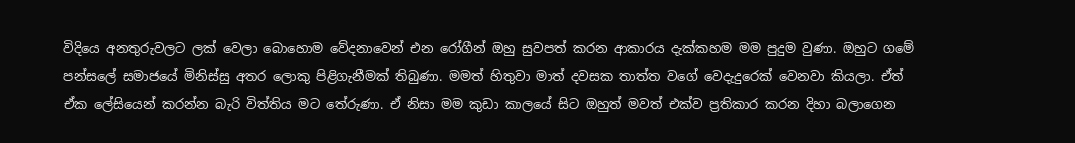විදියෙ අනතුරුවලට ලක් වෙලා බොහොම වේදනාවෙන් එන රෝගීන් ඔහු සුවපත් කරන ආකාරය දැක්කහම මම පුදුම වුණා. ඔහුට ගමේ පන්සලේ සමාජයේ මිනිස්සු අතර ලොකු පිළිගැනීමක් තිබුණා. මමත් හිතුවා මාත් දවසක තාත්ත වගේ වෙදැදුරෙක් වෙනවා කියලා. ඒත් ඒක ලේසියෙන් කරන්න බැරි විත්තිය මට තේරුණා. ඒ නිසා මම කුඩා කාලයේ සිට ඔහුත් මවත් එක්ව ප්‍රතිකාර කරන දිහා බලාගෙන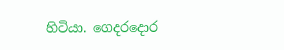හිටියා. ගෙදරදොර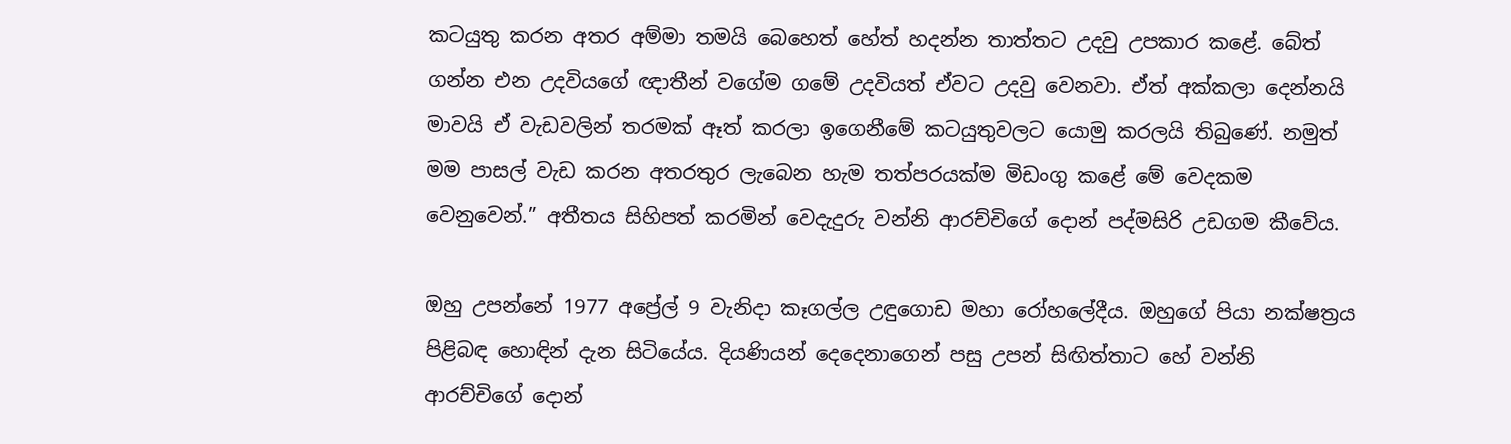කටයුතු කරන අතර අම්මා තමයි බෙහෙත් හේත් හදන්න තාත්තට උදවු උපකාර කළේ. බේත් ගන්න එන උදවියගේ ඥාතීන් වගේම ගමේ උදවියත් ඒවට උදවු වෙනවා. ඒත් අක්කලා දෙන්නයි මාවයි ඒ වැඩවලින් තරමක් ඈත් කරලා ඉගෙනීමේ කටයුතුවලට යොමු කරලයි තිබුණේ. නමුත් මම පාසල් වැඩ කරන අතරතුර ලැබෙන හැම තත්පරයක්ම මිඩංගු කළේ මේ වෙදකම වෙනුවෙන්.” අතීතය සිහිපත් කරමින් වෙදැදුරු වන්නි ආරච්චිගේ දොන් පද්මසිරි උඩගම කීවේය.

ඔහු උපන්නේ 1977 අප්‍රේල් 9 වැනිදා කෑගල්ල උඳුගොඩ මහා රෝහලේදීය. ඔහුගේ පියා නක්ෂත්‍රය පිළිබඳ හොඳින් දැන සිටියේය. දියණියන් දෙදෙනාගෙන් පසු උපන් සිඟිත්තාට හේ වන්නි ආරච්චිගේ දොන්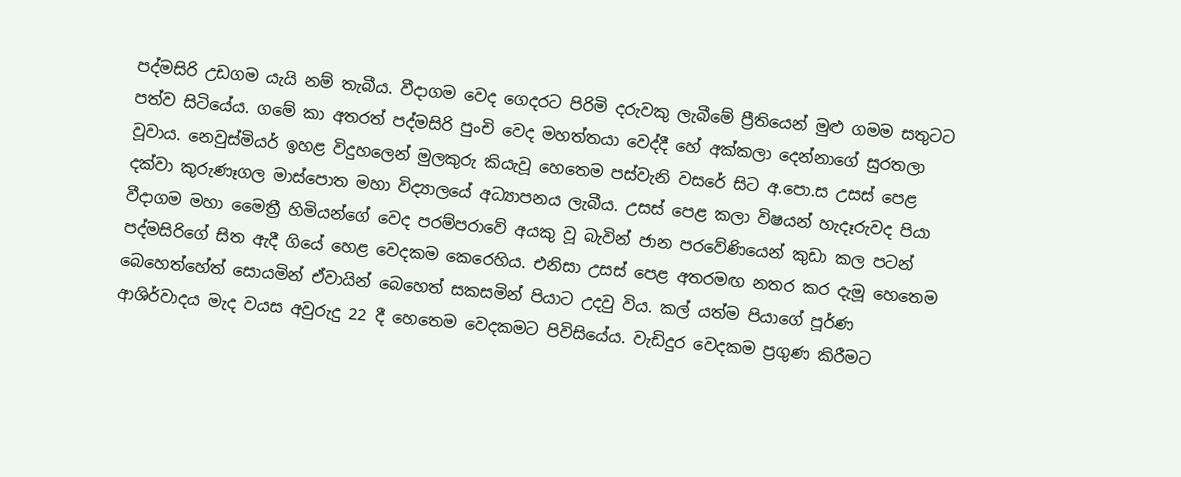පද්මසිරි උඩගම යැයි නම් තැබීය. වීදාගම වෙද ගෙදරට පිරිමි දරුවකු ලැබීමේ ප්‍රීතියෙන් මුළු ගමම සතුටට පත්ව සිටියේය. ගමේ කා අතරත් පද්මසිරි පුංචි වෙද මහත්තයා වෙද්දී හේ අක්කලා දෙන්නාගේ සුරතලා වූවාය. නෙවුස්මියර් ඉහළ විදුහලෙන් මුලකුරු කියැවූ හෙතෙම පස්වැනි වසරේ සිට අ.පො.ස උසස් පෙළ දක්වා කුරුණෑගල මාස්පොත මහා විද්‍යාලයේ අධ්‍යාපනය ලැබීය. උසස් පෙළ කලා විෂයන් හැදෑරුවද පියා වීදාගම මහා මෛත්‍රී හිමියන්ගේ වෙද පරම්පරාවේ අයකු වූ බැවින් ජාන පරවේණියෙන් කුඩා කල පටන් පද්මසිරිගේ සිත ඇදී ගියේ හෙළ වෙදකම කෙරෙහිය. එනිසා උසස් පෙළ අතරමඟ නතර කර දැමූ හෙතෙම බෙහෙත්හේත් සොයමින් ඒවායින් බෙහෙත් සකසමින් පියාට උදවු විය. කල් යත්ම පියාගේ පූර්ණ ආශිර්වාදය මැද වයස අවුරුදු 22 දී හෙතෙම වෙදකමට පිවිසියේය. වැඩිදුර වෙදකම ප්‍රගුණ කිරීමට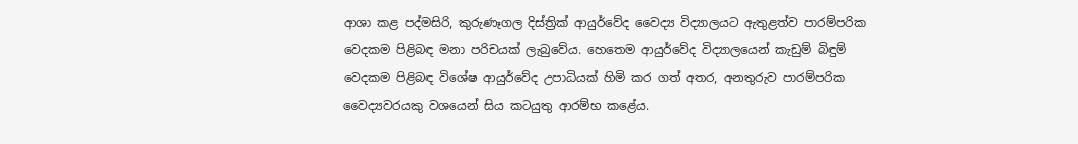ආශා කළ පද්මසිරි, කුරුණෑගල දිස්ත්‍රික් ආයුර්වේද වෛද්‍ය විද්‍යාලයට ඇතුළත්ව පාරම්පරික වෙදකම පිළිබඳ මනා පරිචයක් ලැබුවේය. හෙතෙම ආයුර්වේද විද්‍යාලයෙන් කැඩුම් බිඳුම් වෙදකම පිළිබඳ විශේෂ ආයුර්වේද උපාධියක් හිමි කර ගත් අතර, අනතුරුව පාරම්පරික වෛද්‍යවරයකු වශයෙන් සිය කටයුතු ආරම්භ කළේය.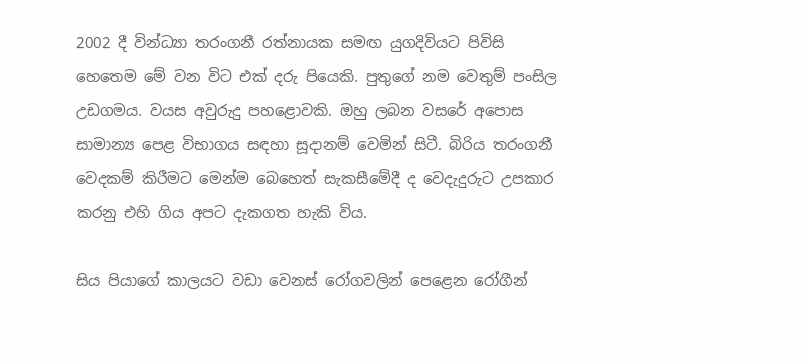2002 දී වින්ධ්‍යා තරංගනී රත්නායක සමඟ යුගදිවියට පිවිසි හෙතෙම මේ වන විට එක් දරු පියෙකි. පුතුගේ නම වෙතුම් පංසිල උඩගමය. වයස අවුරුදු පහළොවකි. ඔහු ලබන වසරේ අපොස සාමාන්‍ය පෙළ විභාගය සඳහා සූදානම් වෙමින් සිටී. බිරිය තරංගනී වෙදකම් කිරීමට මෙන්ම බෙහෙත් සැකසීමේදී ද වෙදැදුරුට උපකාර කරනු එහි ගිය අපට දැකගත හැකි විය.

සිය පියාගේ කාලයට වඩා වෙනස් රෝගවලින් පෙළෙන රෝගීන්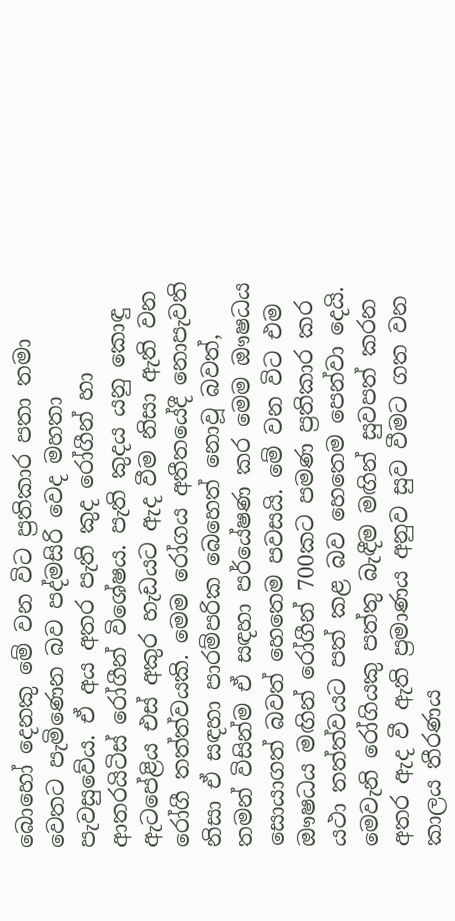බොහෝ දෙනකු මේ වන විට ප්‍රතිකාර පතා තමා වෙතට පැමිණෙන බව පද්මසිරි වෙද මහතා පැවසුවේය. ඒ අය අතර පැති කුද රෝගීන් හා ආතරයිටිස් රෝගීන් විශේෂය. පැති කුදය යනු කොඳු ඇටපේළිය එස් අකුර හැඩයට ඇද වීම නිසා ඇති වන රෝගී තත්ත්වයකි. මෙම රෝගය අතීතයේදී නොපැවති නිසා ඒ සඳහා පාරම්පරික බෙහෙත් නොවූ බවත්, තමන් විසින්ම ඒ සඳහා පර්යේෂණ කර මෙම ඖෂධය සොයාගත් බවත් හෙතෙම පවසයි. මේ වන විට එම ඖෂධය මඟින් රෝගීන් 700කට පමණ ප්‍රතිකාර කර යථා තත්ත්වයට පත් කළ බව හෙතෙම පෙන්වා දෙයි. මෙවැනි රෝගියකු පත්තු බැඳීම මඟින් සුවපත් කරන අතර ඇද වී ඇති ප්‍රමාණය අනුව සුව වීමට ගත වන කාලය තීරණය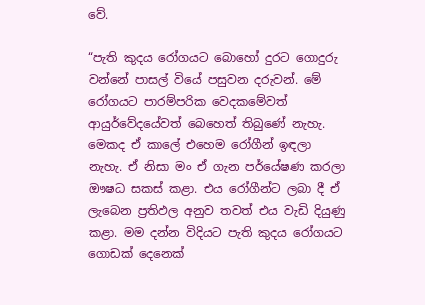වේ.

“පැති කුදය රෝගයට බොහෝ දුරට ගොදුරු වන්නේ පාසල් වියේ පසුවන දරුවන්. මේ රෝගයට පාරම්පරික වෙදකමේවත් ආයුර්වේදයේවත් බෙහෙත් තිබුණේ නැහැ. මෙකද ඒ කාලේ එහෙම රෝගීන් ඉඳලා නැහැ. ඒ නිසා මං ඒ ගැන පර්යේෂණ කරලා ඖෂධ සකස් කළා. එය රෝගීන්ට ලබා දී ඒ ලැබෙන ප්‍රතිඵල අනුව තවත් එය වැඩි දියුණු කළා. මම දන්න විදියට පැති කුදය රෝගයට ගොඩක් දෙනෙක්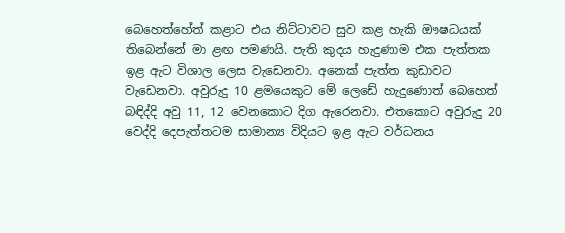බෙහෙත්හේත් කළාට එය නිට්ටාවට සුව කළ හැකි ඖෂධයක් තිබෙන්නේ මා ළඟ පමණයි. පැති කුදය හැදුණාම එක පැත්තක ඉළ ඇට විශාල ලෙස වැඩෙනවා. අනෙක් පැත්ත කුඩාවට වැඩෙනවා. අවුරුදු 10 ළමයෙකුට මේ ලෙඩේ හැදුණොත් බෙහෙත් බඳිද්දි අවු 11, 12 වෙනකොට දිග ඇරෙනවා. එතකොට අවුරුදු 20 වෙද්දි දෙපැත්තටම සාමාන්‍ය විදියට ඉළ ඇට වර්ධනය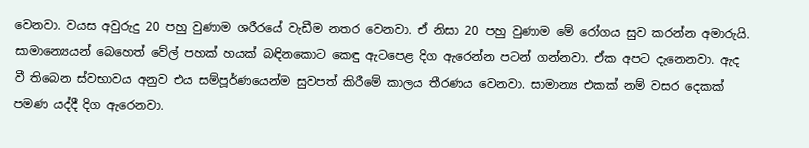වෙනවා. වයස අවුරුදු 20 පහු වුණාම ශරීරයේ වැඩීම නතර වෙනවා. ඒ නිසා 20 පහු වුණාම මේ රෝගය සුව කරන්න අමාරුයි. සාමාන්‍යෙයන් බෙහෙත් වේල් පහක් හයක් බඳිනකොට කෙඳු ඇටපෙළ දිග ඇරෙන්න පටන් ගන්නවා. ඒක අපට දැනෙනවා. ඇද වී තිබෙන ස්වභාවය අනුව එය සම්පූර්ණයෙන්ම සුවපත් කිරීමේ කාලය තීරණය වෙනවා. සාමාන්‍ය එකක් නම් වසර දෙකක් පමණ යද්දී දිග ඇරෙනවා.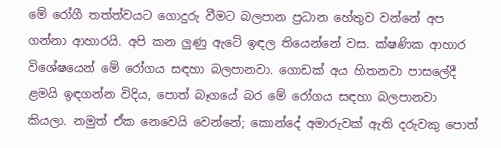මේ රෝගී තත්ත්වයට ගොදුරු වීමට බලපාන ප්‍රධාන හේතුව වන්නේ අප ගන්නා ආහාරයි. අපි කන ලුණු ඇටේ ඉඳල තියෙන්නේ වස. ක්ෂණික ආහාර විශේෂයෙන් මේ රෝගය සඳහා බලපානවා. ගොඩක් අය හිතනවා පාසලේදී ළමයි ඉඳගන්න විදිය, පොත් බෑගයේ බර මේ රෝගය සඳහා බලපානවා කියලා. නමුත් ඒක නෙවෙයි වෙන්නේ; කොන්දේ අමාරුවක් ඇති දරුවකු පොත්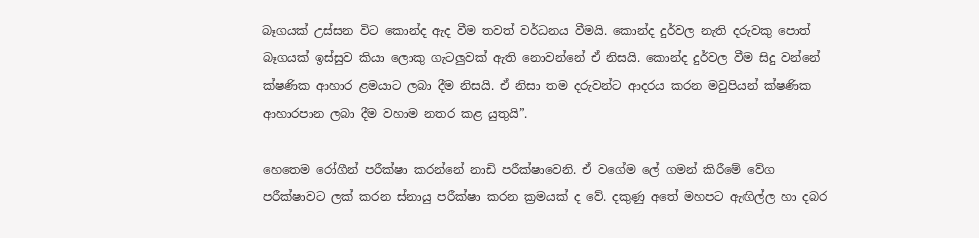බෑගයක් උස්සන විට කොන්ද ඇද වීම තවත් වර්ධනය වීමයි. කොන්ද දුර්වල නැති දරුවකු පොත් බෑගයක් ඉස්සුව කියා ලොකු ගැටලුවක් ඇති නොවන්නේ ඒ නිසයි. කොන්ද දුර්වල වීම සිදු වන්නේ ක්ෂණික ආහාර ළමයාට ලබා දීම නිසයි. ඒ නිසා තම දරුවන්ට ආදරය කරන මවුපියන් ක්ෂණික ආහාරපාන ලබා දීම වහාම නතර කළ යුතුයි”.

හෙතෙම රෝගීන් පරීක්ෂා කරන්නේ නාඩි පරීක්ෂාවෙනි. ඒ වගේම ලේ ගමන් කිරීමේ වේග පරීක්ෂාවට ලක් කරන ස්නායු පරීක්ෂා කරන ක්‍රමයක් ද වේ. දකුණු අතේ මහපට ඇඟිල්ල හා දබර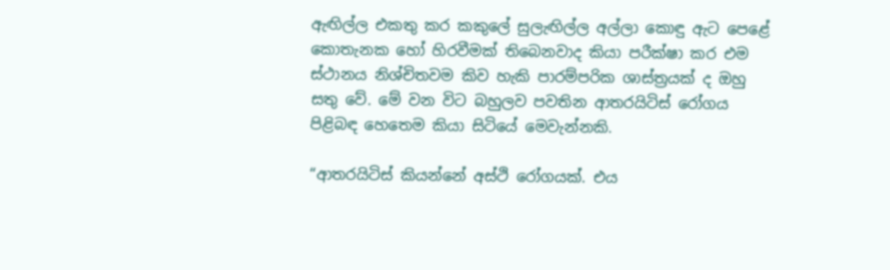ඇඟිල්ල එකතු කර කකුලේ සුලැඟිල්ල අල්ලා කොඳු ඇට පෙළේ කොතැනක හෝ හිරවීමක් තිබෙනවාද කියා පරීක්ෂා කර එම ස්ථානය නිශ්චිතවම කිව හැකි පාරම්පරික ශාස්ත්‍රයක් ද ඔහු සතු වේ. මේ වන විට බහුලව පවතින ආතරයිටිස් රෝගය පිළිබඳ හෙතෙම කියා සිටියේ මෙවැන්නකි.

“ආතරයිටිස් කියන්නේ අස්ථි රෝගයක්. එය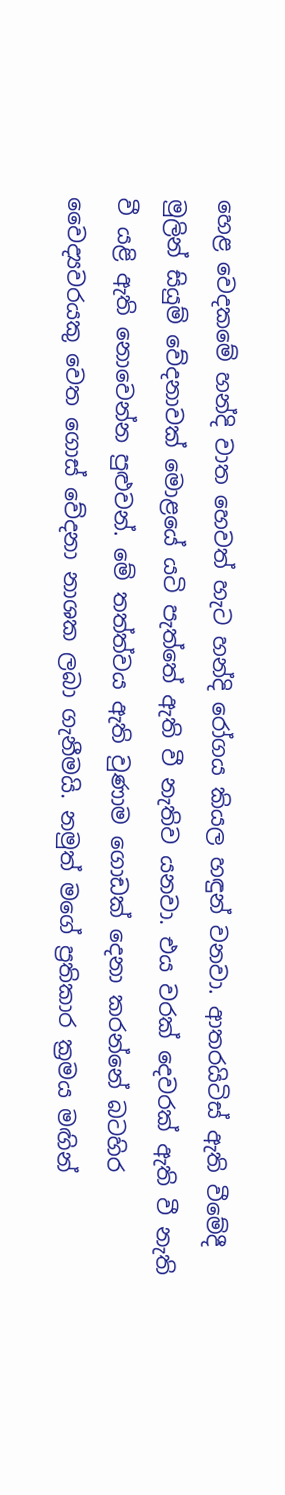හෙළ වෙදකමේ හන්දි වාත හෙවත් හැට හන්දි රෝගය කියල හඳුන් වනවා. ආතරයිටිස් ඇති වීමේදී මුලින් සියුම් වේදනාවක් මොළයේ යටි පැත්තේ ඇති වී නැතිව යනවා. එය වරක් දෙවරක් ඇති වී නැති වී යළි ඇති නොවෙන්න පුළුවන්. මේ තත්ත්වය ඇති වුණාම ගොඩක් දෙනා කරන්නේ බටහිර වෛද්‍යවරයකු වෙත ගොස් වේදනා නාශක ලබා ගැනීමයි. නමුත් මගේ ප්‍රතිකාර ක්‍රමය මඟින්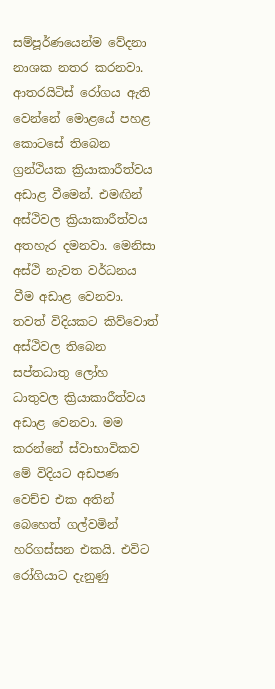සම්පූර්ණයෙන්ම වේදනා නාශක නතර කරනවා. ආතරයිටිස් රෝගය ඇති වෙන්නේ මොළයේ පහළ කොටසේ තිබෙන ග්‍රන්ථියක ක්‍රියාකාරීත්වය අඩාළ වීමෙන්. එමඟින් අස්ථිවල ක්‍රියාකාරීත්වය අතහැර දමනවා. මෙනිසා අස්ථි නැවත වර්ධනය වීම අඩාළ වෙනවා. තවත් විදියකට කිව්වොත් අස්ථිවල තිබෙන සප්තධාතු ලෝහ ධාතුවල ක්‍රියාකාරීත්වය අඩාළ වෙනවා. මම කරන්නේ ස්වාභාවිකව මේ විදියට අඩපණ වෙච්ච එක අතින් බෙහෙත් ගල්වමින් හරිගස්සන එකයි. එවිට රෝගියාට දැනුණු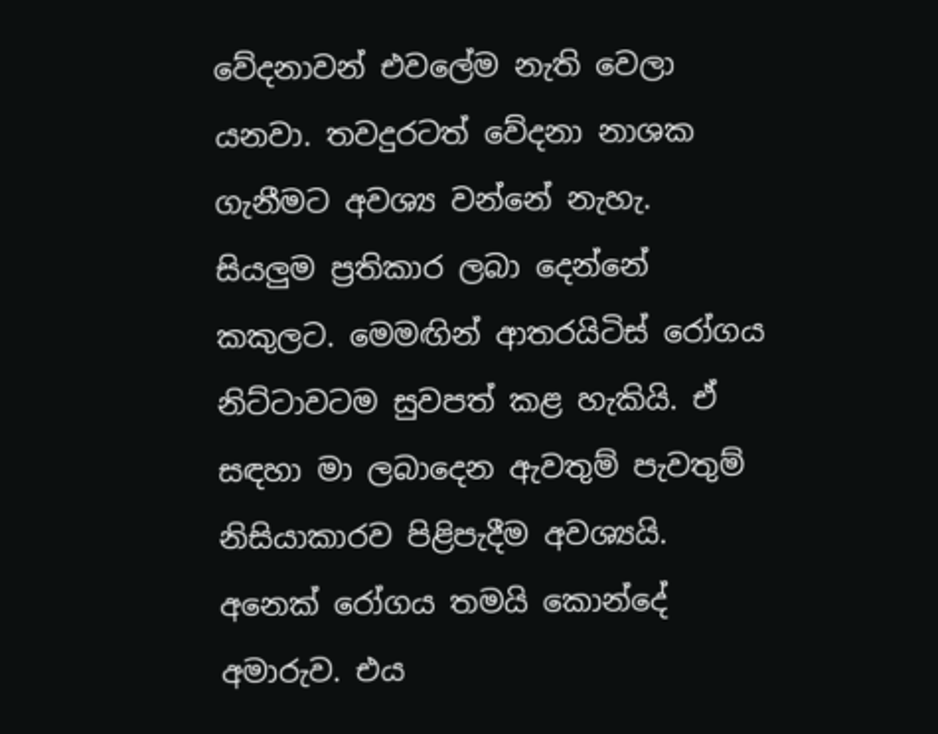වේදනාවන් එවලේම නැති වෙලා යනවා. තවදුරටත් වේදනා නාශක ගැනීමට අවශ්‍ය වන්නේ නැහැ. සියලුම ප්‍රතිකාර ලබා දෙන්නේ කකුලට. මෙමඟින් ආතරයිටිස් රෝගය නිට්ටාවටම සුවපත් කළ හැකියි. ඒ සඳහා මා ලබාදෙන ඇවතුම් පැවතුම් නිසියාකාරව පිළිපැදීම අවශ්‍යයි. අනෙක් රෝගය තමයි කොන්දේ අමාරුව. එය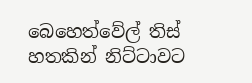බෙහෙත්වේල් තිස් හතකින් නිට්ටාවට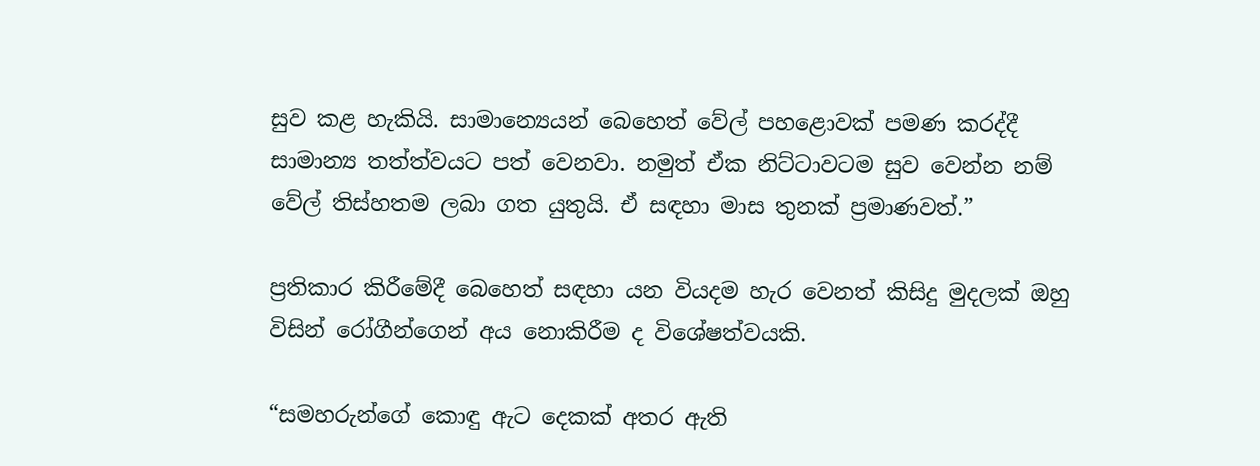සුව කළ හැකියි. සාමාන්‍ය‍ෙයන් බෙහෙත් වේල් පහළොවක් පමණ කරද්දී සාමාන්‍ය තත්ත්වයට පත් වෙනවා. නමුත් ඒක නිට්ටාවටම සුව වෙන්න නම් වේල් තිස්හතම ලබා ගත යුතුයි. ඒ සඳහා මාස තුනක් ප්‍රමාණවත්.”

ප්‍රතිකාර කිරීමේදී බෙහෙත් සඳහා යන වියදම හැර වෙනත් කිසිදු මුදලක් ඔහු විසින් රෝගීන්ගෙන් අය නොකිරීම ද විශේෂත්වයකි.

“සමහරුන්ගේ කොඳු ඇට දෙකක් අතර ඇති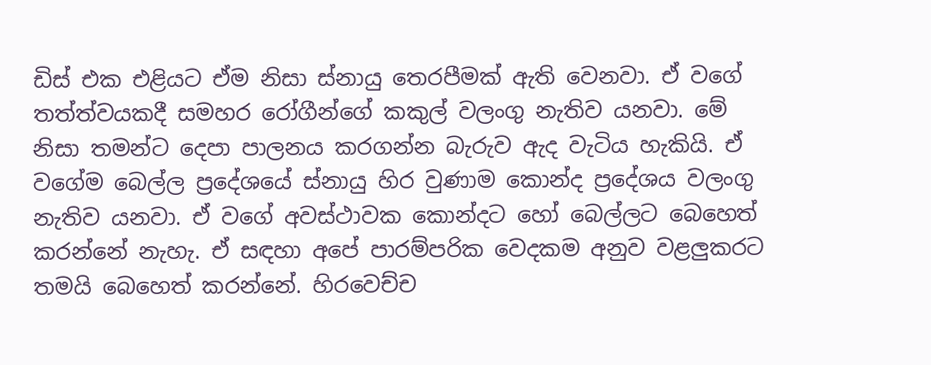ඩිස් එක එළියට ඒම නිසා ස්නායු තෙරපීමක් ඇති වෙනවා. ඒ වගේ තත්ත්වයකදී සමහර රෝගීන්ගේ කකුල් වලංගු නැතිව යනවා. මේ නිසා තමන්ට දෙපා පාලනය කරගන්න බැරුව ඇද වැටිය හැකියි. ඒ වගේම බෙල්ල ප්‍රදේශයේ ස්නායු හිර වුණාම කොන්ද ප්‍රදේශය වලංගු නැතිව යනවා. ඒ වගේ අවස්ථාවක කොන්දට හෝ බෙල්ලට බෙහෙත් කරන්නේ නැහැ. ඒ සඳහා අපේ පාරම්පරික වෙදකම අනුව වළලුකරට තමයි බෙහෙත් කරන්නේ. හිරවෙච්ච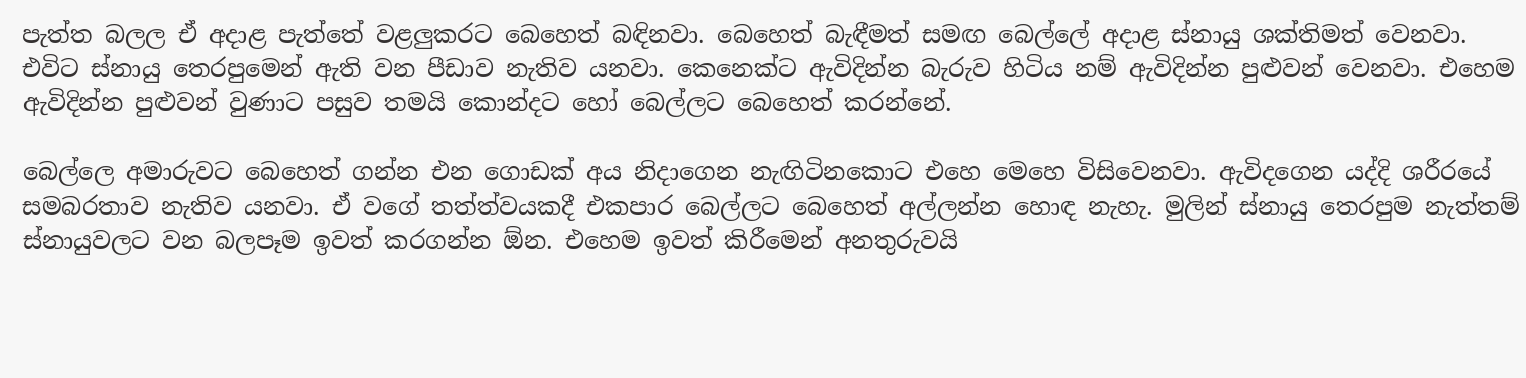පැත්ත බලල ඒ අදාළ පැත්තේ වළලුකරට බෙහෙත් බඳිනවා. බෙහෙත් බැඳීමත් සමඟ බෙල්ලේ අදාළ ස්නායු ශක්තිමත් වෙනවා. එවිට ස්නායු තෙරපුමෙන් ඇති වන පීඩාව නැතිව යනවා. කෙනෙක්ට ඇවිදින්න බැරුව හිටිය නම් ඇවිදින්න පුළුවන් වෙනවා. එහෙම ඇවිදින්න පුළුවන් වුණාට පසුව තමයි කොන්දට හෝ බෙල්ලට බෙහෙත් කරන්නේ.

බෙල්ලෙ අමාරුවට බෙහෙත් ගන්න එන ගොඩක් අය නිදාගෙන නැඟිටිනකොට එහෙ මෙහෙ විසිවෙනවා. ඇවිදගෙන යද්දි ශරීරයේ සමබරතාව නැතිව යනවා. ඒ වගේ තත්ත්වයකදී එකපාර බෙල්ලට බෙහෙත් අල්ලන්න හොඳ නැහැ. මුලින් ස්නායු තෙරපුම නැත්තම් ස්නායුවලට වන බලපෑම ඉවත් කරගන්න ඕන. එහෙම ඉවත් කිරීමෙන් අනතුරුවයි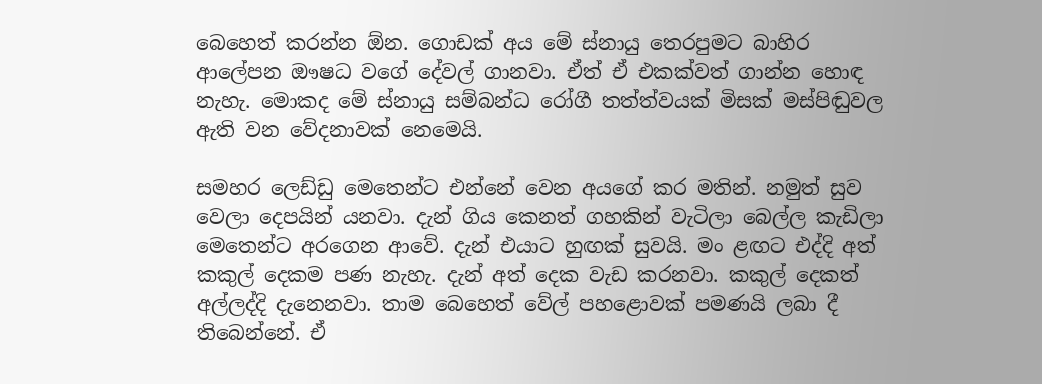බෙහෙත් කරන්න ඕන. ගොඩක් අය මේ ස්නායු තෙරපුමට බාහිර ආලේපන ඖෂධ වගේ දේවල් ගානවා. ඒත් ඒ එකක්වත් ගාන්න හොඳ නැහැ. මොකද මේ ස්නායු සම්බන්ධ රෝගී තත්ත්වයක් මිසක් මස්පිඬුවල ඇති වන වේදනාවක් නෙමෙයි.

සමහර ලෙඩ්ඩු මෙතෙන්ට එන්නේ වෙන අයගේ කර මතින්. නමුත් සුව වෙලා දෙපයින් යනවා. දැන් ගිය කෙනත් ගහකින් වැටිලා බෙල්ල කැඩිලා මෙතෙන්ට අරගෙන ආවේ. දැන් එයාට හුඟක් සුවයි. මං ළඟට එද්දි අත් කකුල් දෙකම පණ නැහැ. දැන් අත් දෙක වැඩ කරනවා. කකුල් දෙකත් අල්ලද්දි දැනෙනවා. තාම බෙහෙත් වේල් පහළොවක් පමණයි ලබා දී තිබෙන්නේ. ඒ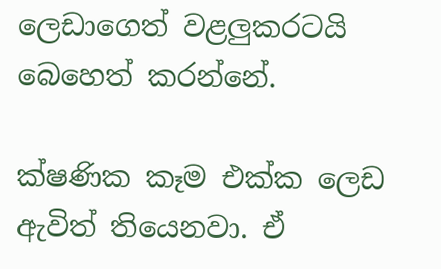ලෙඩාගෙත් වළලුකරටයි බෙහෙත් කරන්නේ.

ක්ෂණික කෑම එක්ක ලෙඩ ඇවිත් තියෙනවා. ඒ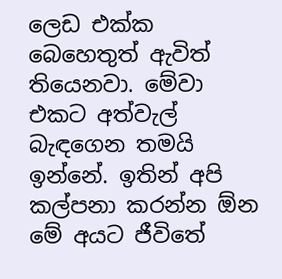ලෙඩ එක්ක බෙහෙතුත් ඇවිත් තියෙනවා. මේවා එකට අත්වැල් බැඳගෙන තමයි ඉන්නේ. ඉතින් අපි කල්පනා කරන්න ඕන මේ අයට ජීවිතේ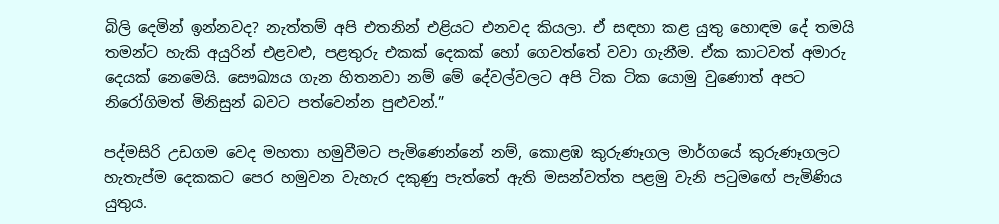බිලි දෙමින් ඉන්නවද? නැත්තම් අපි එතනින් එළියට එනවද කියලා. ඒ සඳහා කළ යුතු හොඳම දේ තමයි තමන්ට හැකි අයුරින් එළවළු, පළතුරු එකක් දෙකක් හෝ ගෙවත්තේ වවා ගැනීම. ඒක කාටවත් අමාරු දෙයක් නෙමෙයි. සෞඛ්‍යය ගැන හිතනවා නම් මේ දේවල්වලට අපි ටික ටික යොමු වුණොත් අපට නිරෝගිමත් මිනිසුන් බවට පත්වෙන්න පුළුවන්.”

පද්මසිරි උඩගම වෙද මහතා හමුවීමට පැමිණෙන්නේ නම්, කොළඹ කුරුණෑගල මාර්ගයේ කුරුණෑගලට හැතැප්ම දෙකකට පෙර හමුවන වැහැර දකුණු පැත්තේ ඇති මසන්වත්ත පළමු වැනි පටුමඟේ පැමිණිය යුතුය.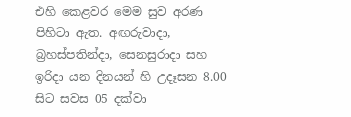එහි කෙළවර මෙම සුව අරණ පිහිටා ඇත. අඟරුවාදා, බ්‍රහස්පතින්දා, සෙනසුරාදා සහ ඉරිදා යන දිනයන් හි උදෑසන 8.00 සිට සවස 05 දක්වා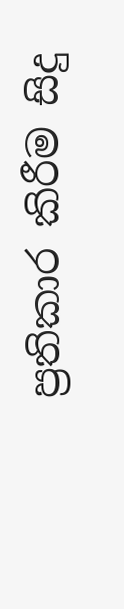ප්‍රතිකාර කිරීම සිදු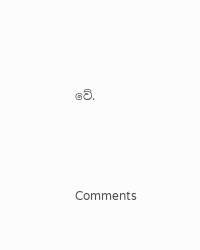වේ.





Comments